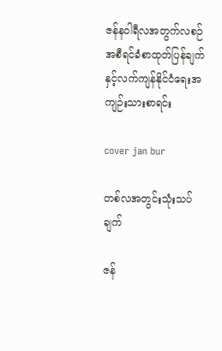ဇန်နဝါရီလအတွက်လစဉ်အစီရင်ခံစာထုတ်ပြန်ချက်နှင့်လက်ကျန်နိုင်ငံရေးအကျဉ်းသားစာရင်း

cover jan bur

တစ်လအတွင်းသုံးသပ်ချက်

ဇန်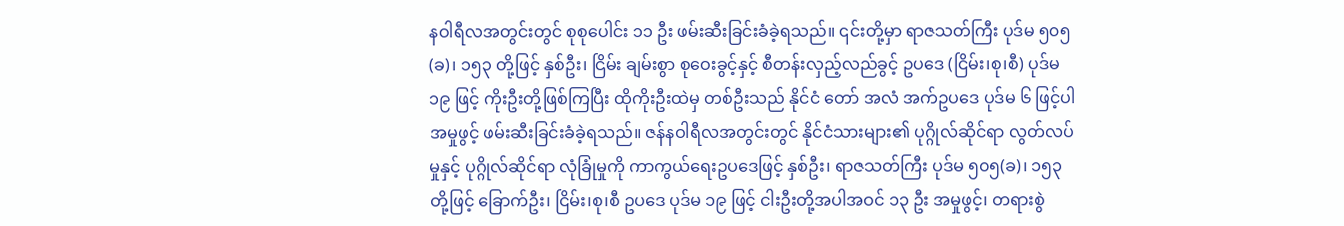နဝါရီလအတွင်းတွင် စုစုပေါင်း ၁၁ ဦး ဖမ်းဆီးခြင်းခံခဲ့ရသည်။ ၎င်းတို့မှာ ရာဇသတ်ကြီး ပုဒ်မ ၅၀၅(ခ)၊ ၁၅၃ တို့ဖြင့် နှစ်ဦး၊ ငြိမ်း ချမ်းစွာ စုဝေးခွင့်နှင့် စီတန်းလှည့်လည်ခွင့် ဥပဒေ (ငြိမ်း၊စု၊စီ) ပုဒ်မ ၁၉ ဖြင့် ကိုးဦးတို့ဖြစ်ကြပြီး ထိုကိုးဦးထဲမှ တစ်ဦးသည် နိုင်ငံ တော် အလံ အက်ဥပဒေ ပုဒ်မ ၆ ဖြင့်ပါ အမှုဖွင့် ဖမ်းဆီးခြင်းခံခဲ့ရသည်။ ဇန်နဝါရီလအတွင်းတွင် နိုင်ငံသားများ၏ ပုဂ္ဂိုလ်ဆိုင်ရာ လွတ်လပ်မှုနှင့် ပုဂ္ဂိုလ်ဆိုင်ရာ လုံခြုံမှုကို ကာကွယ်ရေးဥပဒေဖြင့် နှစ်ဦး၊ ရာဇသတ်ကြီး ပုဒ်မ ၅၀၅(ခ)၊ ၁၅၃ တို့ဖြင့် ခြောက်ဦး၊ ငြိမ်း၊စု၊စီ ဥပဒေ ပုဒ်မ ၁၉ ဖြင့် ငါးဦးတို့အပါအဝင် ၁၃ ဦး အမှုဖွင့်၊ တရားစွဲ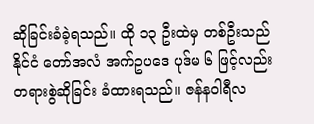ဆိုခြင်းခံခဲ့ရသည်။ ထို ၁၃ ဦးထဲမှ တစ်ဦးသည် နိုင်ငံ တော်အလံ အက်ဥပဒေ ပုဒ်မ ၆ ဖြင့်လည်း တရားစွဲဆိုခြင်း ခံထားရသည်။ ဇန်နဝါရီလ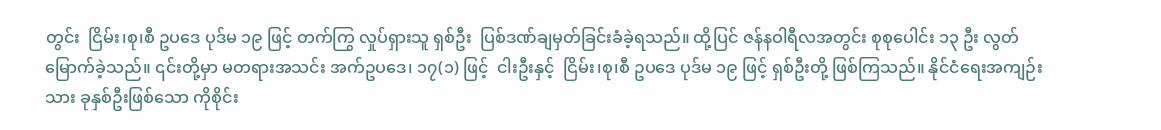တွင်း  ငြိမ်း၊စု၊စီ ဥပဒေ ပုဒ်မ ၁၉ ဖြင့် တက်ကြွ လှုပ်ရှားသူ ရှစ်ဦး  ပြစ်ဒဏ်ချမှတ်ခြင်းခံခဲ့ရသည်။ ထို့ပြင် ဇန်နဝါရီလအတွင်း စုစုပေါင်း ၁၃ ဦး လွတ်မြောက်ခဲ့သည်။ ၎င်းတို့မှာ မတရားအသင်း အက်ဥပဒေ၊ ၁၇(၁) ဖြင့်  ငါးဦးနှင့်  ငြိမ်း၊စု၊စီ ဥပဒေ ပုဒ်မ ၁၉ ဖြင့် ရှစ်ဦးတို့ ဖြစ်ကြသည်။ နိုင်ငံရေးအကျဉ်းသား ခုနှစ်ဦးဖြစ်သော ကိုစိုင်း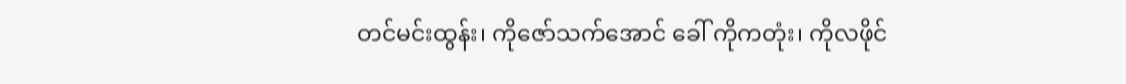တင်မင်းထွန်း၊ ကိုဇော်သက်အောင် ခေါ် ကိုကတုံး၊ ကိုလဖိုင်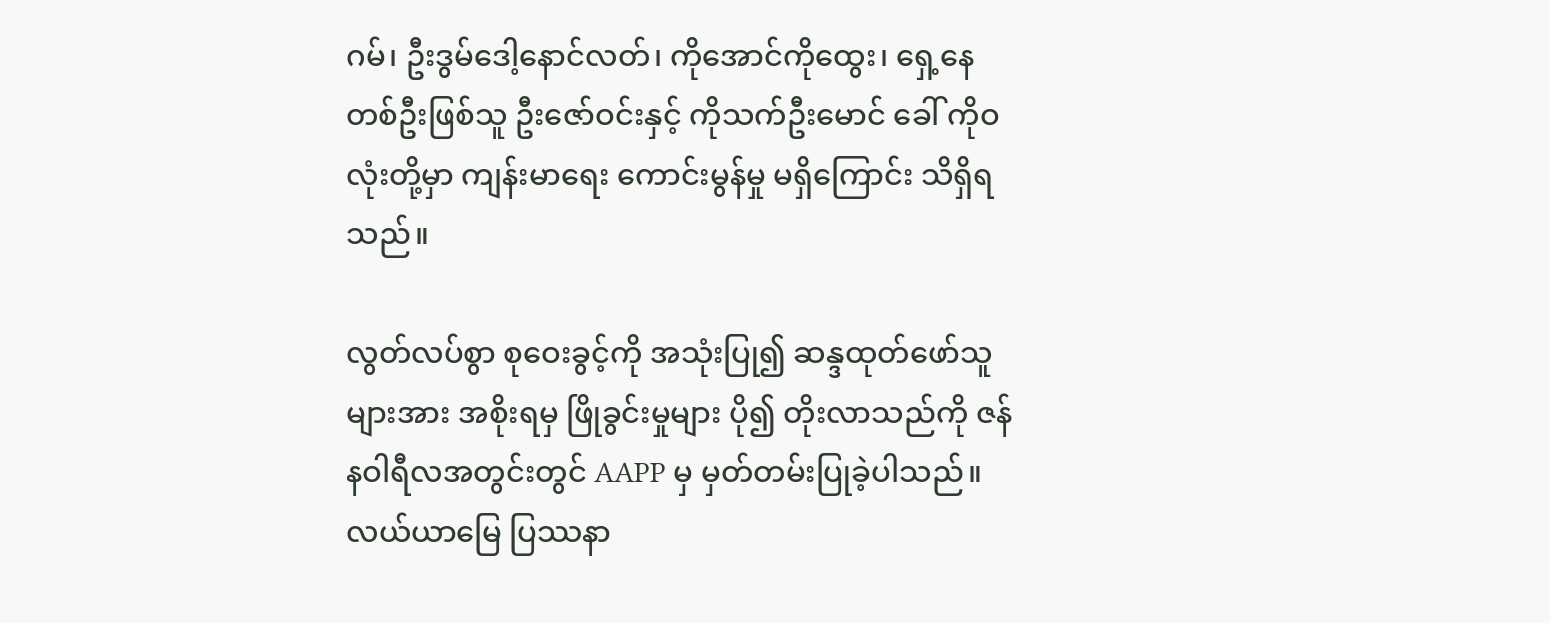ဂမ်၊ ဦးဒွမ်ဒေါ့နောင်လတ်၊ ကိုအောင်ကိုထွေး၊ ရှေ့နေတစ်ဦးဖြစ်သူ ဦးဇော်ဝင်းနှင့် ကိုသက်ဦးမောင် ခေါ် ကိုဝလုံးတို့မှာ ကျန်းမာရေး ကောင်းမွန်မှု မရှိကြောင်း သိရှိရသည်။

လွတ်လပ်စွာ စုဝေးခွင့်ကို အသုံးပြု၍ ဆန္ဒထုတ်ဖော်သူ များအား အစိုးရမှ ဖြိုခွင်းမှုများ ပို၍ တိုးလာသည်ကို ဇန်နဝါရီလအတွင်းတွင် AAPP မှ မှတ်တမ်းပြုခဲ့ပါသည်။ လယ်ယာမြေ ပြဿနာ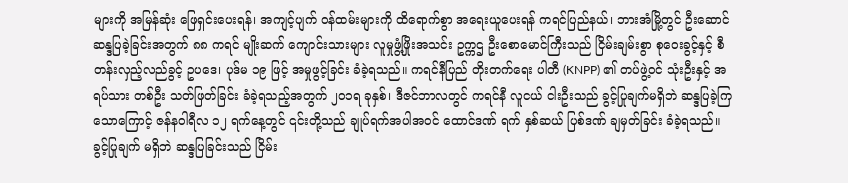များကို အမြန်ဆုံး ဖြေရှင်းပေးရန်၊ အကျင့်ပျက် ဝန်ထမ်းများကို ထိရောက်စွာ အရေးယူပေးရန် ကရင်ပြည်နယ်၊ ဘားအံမြို့တွင် ဦးဆောင် ဆန္ဒပြခဲ့ခြင်းအတွက် ၈၈ ကရင် မျိုးဆက် ကျောင်းသားများ လူမှုဖွံ့ဖြိုးအသင်း ဥက္ကဌ ဦးစောမောင်ကြီးသည် ငြိမ်းချမ်းစွာ စုဝေးခွင့်နှင့် စီတန်းလှည့်လည်ခွင့် ဥပဒေ၊ ပုဒ်မ ၁၉ ဖြင့် အမှုဖွင့်ခြင်း ခံခဲ့ရသည်။ ကရင်နီပြည် တိုးတက်ရေး ပါတီ (KNPP) ၏ တပ်ဖွဲ့ဝင် သုံးဦးနှင့် အရပ်သား တစ်ဦး သတ်ဖြတ်ခြင်း ခံခဲ့ရသည့်အတွက် ၂၀၁ရ ခုနှစ်၊ ဒီဇင်ဘာလတွင် ကရင်နီ လူငယ် ငါးဦးသည် ခွင့်ပြုချက်မရှိဘဲ ဆန္ဒပြခဲ့ကြသောကြောင့် ဇန်နဝါရီလ ၁၂ ရက်နေ့တွင် ၎င်းတို့သည် ချုပ်ရက်အပါအဝင် ထောင်ဒဏ် ရက် နှစ်ဆယ် ပြစ်ဒဏ် ချမှတ်ခြင်း ခံခဲ့ရသည်။ ခွင့်ပြုချက် မရှိဘဲ ဆန္ဒပြခြင်းသည် ငြိမ်း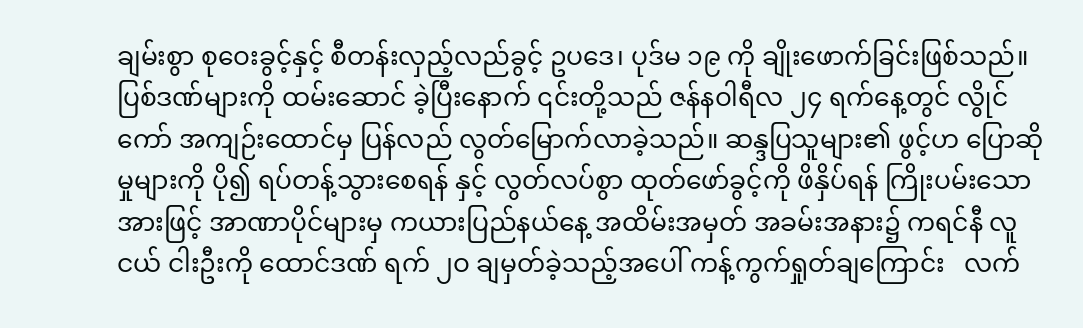ချမ်းစွာ စုဝေးခွင့်နှင့် စီတန်းလှည့်လည်ခွင့် ဥပဒေ၊ ပုဒ်မ ၁၉ ကို ချိုးဖောက်ခြင်းဖြစ်သည်။ ပြစ်ဒဏ်များကို ထမ်းဆောင် ခဲ့ပြီးနောက် ၎င်းတို့သည် ဇန်နဝါရီလ ၂၄ ရက်နေ့တွင် လွိုင်ကော် အကျဉ်းထောင်မှ ပြန်လည် လွတ်မြောက်လာခဲ့သည်။ ဆန္ဒပြသူများ၏ ဖွင့်ဟ ပြောဆိုမှုများကို ပို၍ ရပ်တန့်သွားစေရန် နှင့် လွတ်လပ်စွာ ထုတ်ဖော်ခွင့်ကို ဖိနှိပ်ရန် ကြိုးပမ်းသောအားဖြင့် အာဏာပိုင်များမှ ကယားပြည်နယ်နေ့ အထိမ်းအမှတ် အခမ်းအနား၌ ကရင်နီ လူငယ် ငါးဦးကို ထောင်ဒဏ် ရက် ၂ဝ ချမှတ်ခဲ့သည့်အပေါ် ကန့်ကွက်ရှုတ်ချကြောင်း   လက်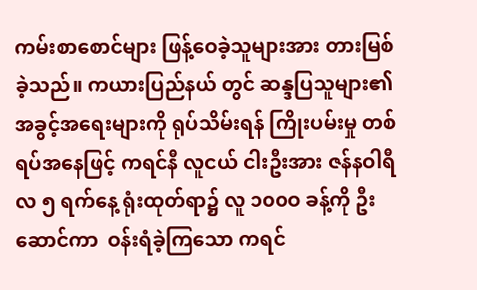ကမ်းစာစောင်များ ဖြန့်ဝေခဲ့သူများအား တားမြစ်ခဲ့သည်။ ကယားပြည်နယ် တွင် ဆန္ဒပြသူများ၏ အခွင့်အရေးများကို ရုပ်သိမ်းရန် ကြိုးပမ်းမှု တစ်ရပ်အနေဖြင့် ကရင်နီ လူငယ် ငါးဦးအား ဇန်နဝါရီလ ၅ ရက်နေ့ ရုံးထုတ်ရာ၌ လူ ၁၀၀ဝ ခန့်ကို ဦးဆောင်ကာ  ဝန်းရံခဲ့ကြသော ကရင်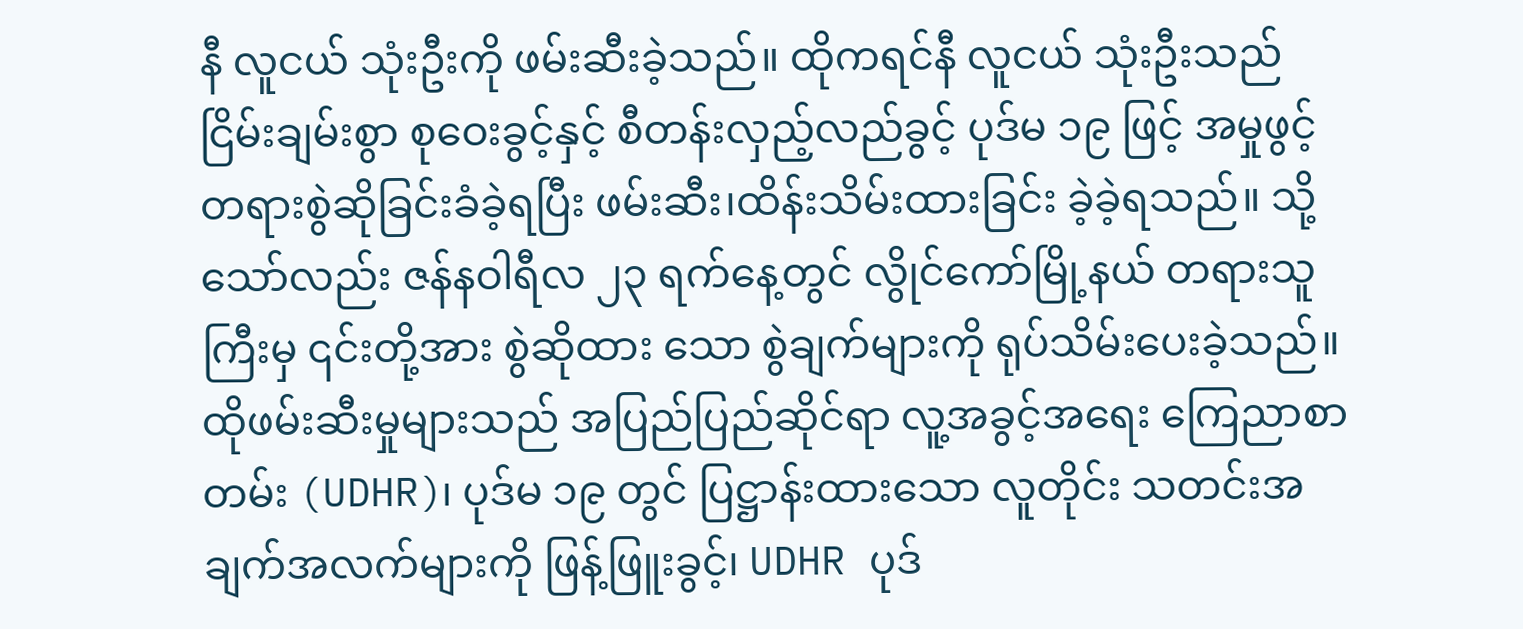နီ လူငယ် သုံးဦးကို ဖမ်းဆီးခဲ့သည်။ ထိုကရင်နီ လူငယ် သုံးဦးသည် ငြိမ်းချမ်းစွာ စုဝေးခွင့်နှင့် စီတန်းလှည့်လည်ခွင့် ပုဒ်မ ၁၉ ဖြင့် အမှုဖွင့် တရားစွဲဆိုခြင်းခံခဲ့ရပြီး ဖမ်းဆီး၊ထိန်းသိမ်းထားခြင်း ခဲ့ခဲ့ရသည်။ သို့သော်လည်း ဇန်နဝါရီလ ၂၃ ရက်နေ့တွင် လွိုင်ကော်မြို့နယ် တရားသူကြီးမှ ၎င်းတို့အား စွဲဆိုထား သော စွဲချက်များကို ရုပ်သိမ်းပေးခဲ့သည်။ ထိုဖမ်းဆီးမှုများသည် အပြည်ပြည်ဆိုင်ရာ လူ့အခွင့်အရေး ကြေညာစာတမ်း (UDHR)၊ ပုဒ်မ ၁၉ တွင် ပြဋ္ဌာန်းထားသော လူတိုင်း သတင်းအချက်အလက်များကို ဖြန့်ဖြူးခွင့်၊ UDHR ပုဒ်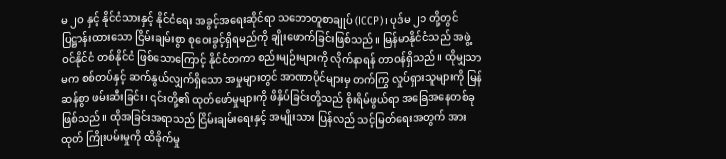မ ၂ဝ နှင့် နိုင်ငံသားနှင့် နိုင်ငံရေး အခွင့်အရေးဆိုင်ရာ သဘောတူစာချုပ် (ICCP)၊ ပုဒ်မ ၂၁ တို့တွင် ပြဋ္ဌာန်းထားသော ငြိမ်းချမ်းစွာ စုဝေးခွင့်ရှိရမည်ကို ချိုးဖောက်ခြင်းဖြစ်သည်။ မြန်မာနိုင်ငံသည် အဖွဲ့ဝင်နိုင်ငံ တစ်နိုင်ငံ ဖြစ်သောကြောင့် နိုင်ငံတကာ စည်းမျဉ်းများကို လိုက်နာရန် တာဝန်ရှိသည်။ ထိုမျှသာမက စစ်တပ်နှင့် ဆက်နွယ်လျှက်ရှိသော အမှုများတွင် အာဏာပိုင်များမှ တက်ကြွ လှုပ်ရှားသူများကို မြန်ဆန်စွာ ဖမ်းဆီးခြင်း၊ ၎င်းတို့၏ ထုတ်ဖော်မှုများကို ဖိနှိပ်ခြင်းတို့သည် စိုးရိမ်ဖွယ်ရာ အခြေအနေတစ်ခုဖြစ်သည်။ ထိုအခြင်းအရာသည် ငြိမ်းချမ်းရေးနှင့် အမျိုးသား ပြန်လည် သင့်မြတ်ရေးအတွက် အားထုတ် ကြိုးပမ်းမှုကို ထိခိုက်မှု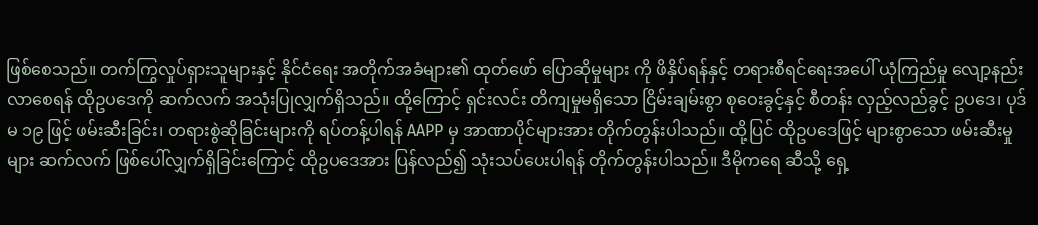ဖြစ်စေသည်။ တက်ကြွလှုပ်ရှားသူများနှင့် နိုင်ငံရေး အတိုက်အခံများ၏ ထုတ်ဖော် ပြောဆိုမှုများ ကို ဖိနှိပ်ရန်နှင့် တရားစီရင်ရေးအပေါ် ယုံကြည်မှု လျော့နည်းလာစေရန် ထိုဥပဒေကို ဆက်လက် အသုံးပြုလျှက်ရှိသည်။ ထို့ကြောင့် ရှင်းလင်း တိကျမှုမရှိသော ငြိမ်းချမ်းစွာ စုဝေးခွင့်နှင့် စီတန်း လှည့်လည်ခွင့် ဥပဒေ၊ ပုဒ်မ ၁၉ ဖြင့် ဖမ်းဆီးခြင်း၊ တရားစွဲဆိုခြင်းများကို ရပ်တန့်ပါရန် AAPP မှ အာဏာပိုင်များအား တိုက်တွန်းပါသည်။ ထို့ပြင် ထိုဥပဒေဖြင့် များစွာသော ဖမ်းဆီးမှုများ ဆက်လက် ဖြစ်ပေါ်လျှက်ရှိခြင်းကြောင့် ထိုဥပဒေအား ပြန်လည်၍ သုံးသပ်ပေးပါရန် တိုက်တွန်းပါသည်။ ဒီမိုကရေ ဆီသို့ ရှေ့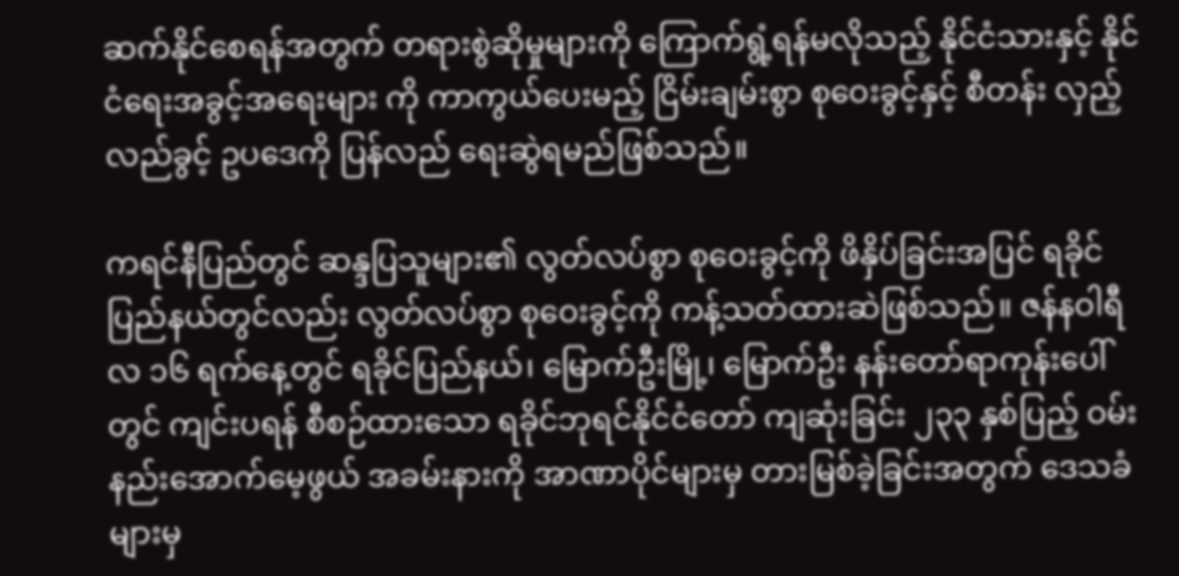ဆက်နိုင်စေရန်အတွက် တရားစွဲဆိုမှုများကို ကြောက်ရွံ့ရန်မလိုသည့် နိုင်ငံသားနှင့် နိုင်ငံရေးအခွင့်အရေးများ ကို ကာကွယ်ပေးမည့် ငြိမ်းချမ်းစွာ စုဝေးခွင့်နှင့် စီတန်း လှည့်လည်ခွင့် ဥပဒေကို ပြန်လည် ရေးဆွဲရမည်ဖြစ်သည်။

ကရင်နီပြည်တွင် ဆန္ဒပြသူများ၏ လွတ်လပ်စွာ စုဝေးခွင့်ကို ဖိနှိပ်ခြင်းအပြင် ရခိုင်ပြည်နယ်တွင်လည်း လွတ်လပ်စွာ စုဝေးခွင့်ကို ကန့်သတ်ထားဆဲဖြစ်သည်။ ဇန်နဝါရီလ ၁၆ ရက်နေ့တွင် ရခိုင်ပြည်နယ်၊ မြောက်ဦးမြို့၊ မြောက်ဦး နန်းတော်ရာကုန်းပေါ်တွင် ကျင်းပရန် စီစဉ်ထားသော ရခိုင်ဘုရင်နိုင်ငံတော် ကျဆုံးခြင်း ၂၃၃ နှစ်ပြည့် ဝမ်းနည်းအောက်မေ့ဖွယ် အခမ်းနားကို အာဏာပိုင်များမှ တားမြစ်ခဲ့ခြင်းအတွက် ဒေသခံများမှ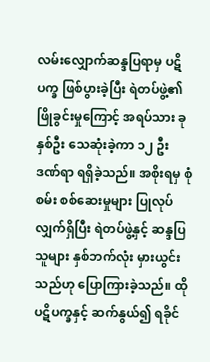လမ်းလျှောက်ဆန္ဒပြရာမှ ပဋိပက္ခ ဖြစ်ပွားခဲ့ပြီး ရဲတပ်ဖွဲ့၏ ဖြိုခွင်းမှုကြောင့် အရပ်သား ခုနှစ်ဦး သေဆုံးခဲ့ကာ ၁၂ ဦး ဒဏ်ရာ ရရှိခဲ့သည်။ အစိုးရမှ စုံစမ်း စစ်ဆေးမှုများ ပြုလုပ်လျှက်ရှိပြီး ရဲတပ်ဖွဲ့နှင့် ဆန္ဒပြသူများ နှစ်ဘက်လုံး မှားယွင်းသည်ဟု ပြောကြားခဲ့သည်။ ထိုပဋိပက္ခနှင့် ဆက်နွယ်၍ ရခိုင်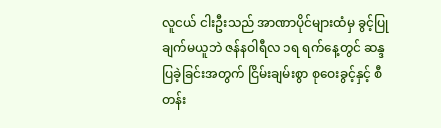လူငယ် ငါးဦးသည် အာဏာပိုင်များထံမှ ခွင့်ပြုချက်မယူဘဲ ဇန်နဝါရီလ ၁ရ ရက်နေ့တွင် ဆန္ဒပြခဲ့ခြင်းအတွက် ငြိမ်းချမ်းစွာ စုဝေးခွင့်နှင့် စီတန်း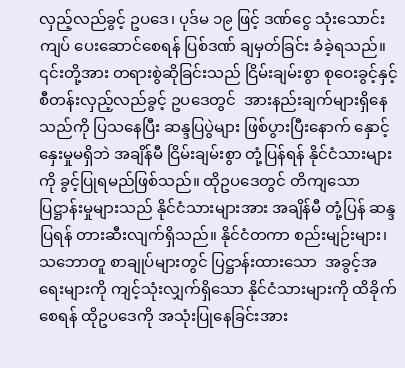လှည့်လည်ခွင့် ဥပဒေ၊ ပုဒ်မ ၁၉ ဖြင့် ဒဏ်ငွေ သုံးသောင်းကျပ် ပေးဆောင်စေရန် ပြစ်ဒဏ် ချမှတ်ခြင်း ခံခဲ့ရသည်။ ၎င်းတို့အား တရားစွဲဆိုခြင်းသည် ငြိမ်းချမ်းစွာ စုဝေးခွင့်နှင့် စီတန်းလှည့်လည်ခွင့် ဥပဒေတွင်  အားနည်းချက်များရှိနေသည်ကို ပြသနေပြီး ဆန္ဒပြပွဲများ ဖြစ်ပွားပြီးနောက် နှောင့်နှေးမှုမရှိဘဲ အချိန်မီ ငြိမ်းချမ်းစွာ တုံ့ပြန်ရန် နိုင်ငံသားများကို ခွင့်ပြုရမည်ဖြစ်သည်။ ထိုဥပဒေတွင် တိကျသော ပြဋ္ဌာန်းမှုများသည် နိုင်ငံသားများအား အချိန်မီ တုံ့ပြန် ဆန္ဒပြရန် တားဆီးလျက်ရှိသည်။ နိုင်ငံတကာ စည်းမျဉ်းများ၊ သဘောတူ စာချုပ်များတွင် ပြဋ္ဌာန်းထားသော  အခွင့်အရေးများကို ကျင့်သုံးလျှက်ရှိသော နိုင်ငံသားများကို ထိခိုက်စေရန် ထိုဥပဒေကို အသုံးပြုနေခြင်းအား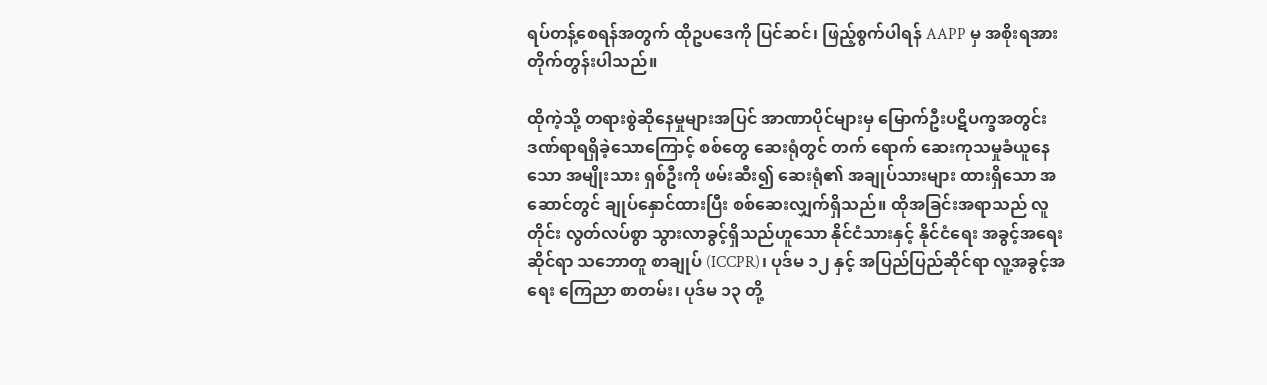ရပ်တန့်စေရန်အတွက် ထိုဥပဒေကို ပြင်ဆင်၊ ဖြည့်စွက်ပါရန် AAPP မှ အစိုးရအား တိုက်တွန်းပါသည်။

ထိုကဲ့သို့ တရားစွဲဆိုနေမှုများအပြင် အာဏာပိုင်များမှ မြောက်ဦးပဋိပက္ခအတွင်း ဒဏ်ရာရရှိခဲ့သောကြောင့် စစ်တွေ ဆေးရုံတွင် တက် ရောက် ဆေးကုသမှုခံယူနေသော အမျိုးသား ရှစ်ဦးကို ဖမ်းဆီး၍ ဆေးရုံ၏ အချုပ်သားများ ထားရှိသော အဆောင်တွင် ချုပ်နှောင်ထားပြီး စစ်ဆေးလျှက်ရှိသည်။ ထိုအခြင်းအရာသည် လူတိုင်း လွတ်လပ်စွာ သွားလာခွင့်ရှိသည်ဟူသော နိုင်ငံသားနှင့် နိုင်ငံရေး အခွင့်အရေးဆိုင်ရာ သဘောတူ စာချုပ် (ICCPR)၊ ပုဒ်မ ၁၂ နှင့် အပြည်ပြည်ဆိုင်ရာ လူ့အခွင့်အရေး ကြေညာ စာတမ်း၊ ပုဒ်မ ၁၃ တို့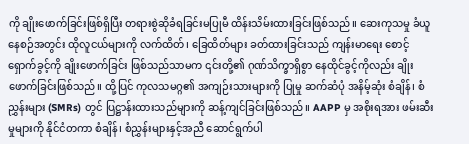ကို ချိုးဖောက်ခြင်းဖြစ်ရှိပြီး တရားစွဲဆိုခံရခြင်းမပြုမီ ထိန်းသိမ်းထားခြင်းဖြစ်သည်။ ဆေးကုသမှု ခံယူနေစဉ်အတွင်း ထိုလူငယ်များကို လက်ထိတ်၊ ခြေထိတ်များ ခတ်ထားခြင်းသည် ကျန်းမာရေး စောင့်ရှောက်ခွင့်ကို ချိုးဖောက်ခြင်း ဖြစ်သည်သာမက ၎င်းတို့၏ ဂုဏ်သိက္ခာရှိစွာ နေထိုင်ခွင့်ကိုလည်း ချိုးဖောက်ခြင်းဖြစ်သည်။ ထို့ပြင် ကုလသမဂ္ဂ၏ အကျဉ်းသားများကို ပြုမှု ဆက်ဆံပုံ အနိမ့်ဆုံး စံချိန်၊ စံညွှန်းများ (SMRs) တွင် ပြဋ္ဌာန်းထားသည်များကို ဆန့်ကျင်ခြင်းဖြစ်သည်။ AAPP မှ အစိုးရအား ဖမ်းဆီးမှုများကို နိုင်ငံတကာ စံချိန်၊ စံညွှန်းများနှင့်အညီ ဆောင်ရွက်ပါ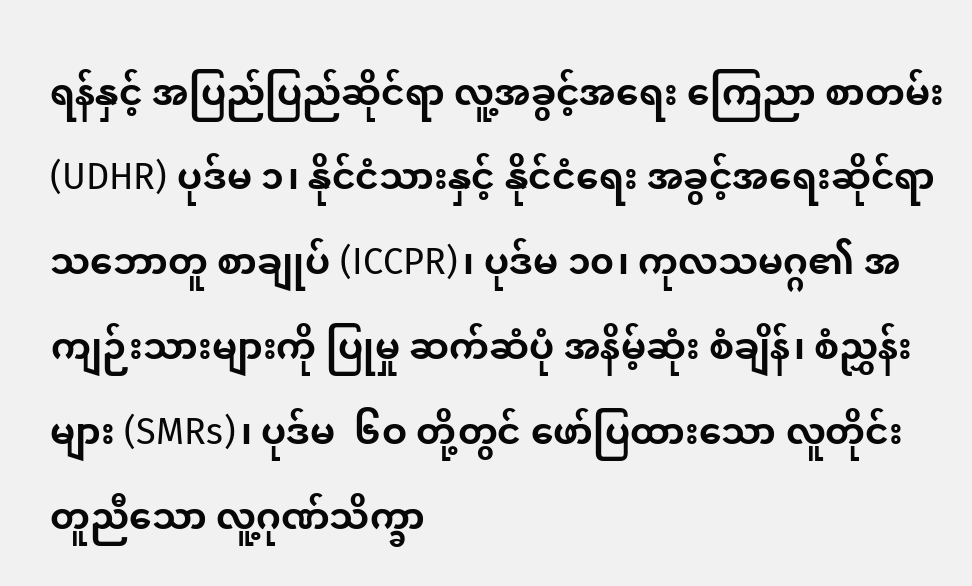ရန်နှင့် အပြည်ပြည်ဆိုင်ရာ လူ့အခွင့်အရေး ကြေညာ စာတမ်း (UDHR) ပုဒ်မ ၁၊ နိုင်ငံသားနှင့် နိုင်ငံရေး အခွင့်အရေးဆိုင်ရာ သဘောတူ စာချုပ် (ICCPR)၊ ပုဒ်မ ၁၀၊ ကုလသမဂ္ဂ၏ အကျဉ်းသားများကို ပြုမှု ဆက်ဆံပုံ အနိမ့်ဆုံး စံချိန်၊ စံညွှန်းများ (SMRs)၊ ပုဒ်မ  ၆ဝ တို့တွင် ဖော်ပြထားသော လူတိုင်း တူညီသော လူ့ဂုဏ်သိက္ခာ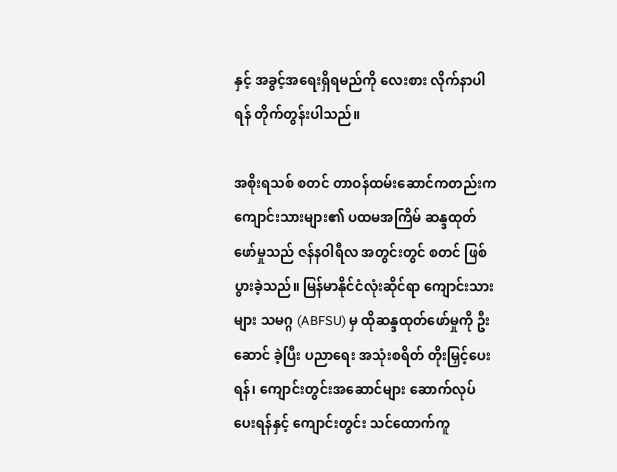နှင့် အခွင့်အရေးရှိရမည်ကို လေးစား လိုက်နာပါရန် တိုက်တွန်းပါသည်။

အစိုးရသစ် စတင် တာဝန်ထမ်းဆောင်ကတည်းက ကျောင်းသားများ၏ ပထမအကြိမ် ဆန္ဒထုတ်ဖော်မှုသည် ဇန်နဝါရီလ အတွင်းတွင် စတင် ဖြစ်ပွားခဲ့သည်။ မြန်မာနိုင်ငံလုံးဆိုင်ရာ ကျောင်းသားများ သမဂ္ဂ (ABFSU) မှ ထိုဆန္ဒထုတ်ဖော်မှုကို ဦးဆောင် ခဲ့ပြီး ပညာရေး အသုံးစရိတ် တိုးမြှင့်ပေးရန်၊ ကျောင်းတွင်းအဆောင်များ ဆောက်လုပ်ပေးရန်နှင့် ကျောင်းတွင်း သင်ထောက်ကူ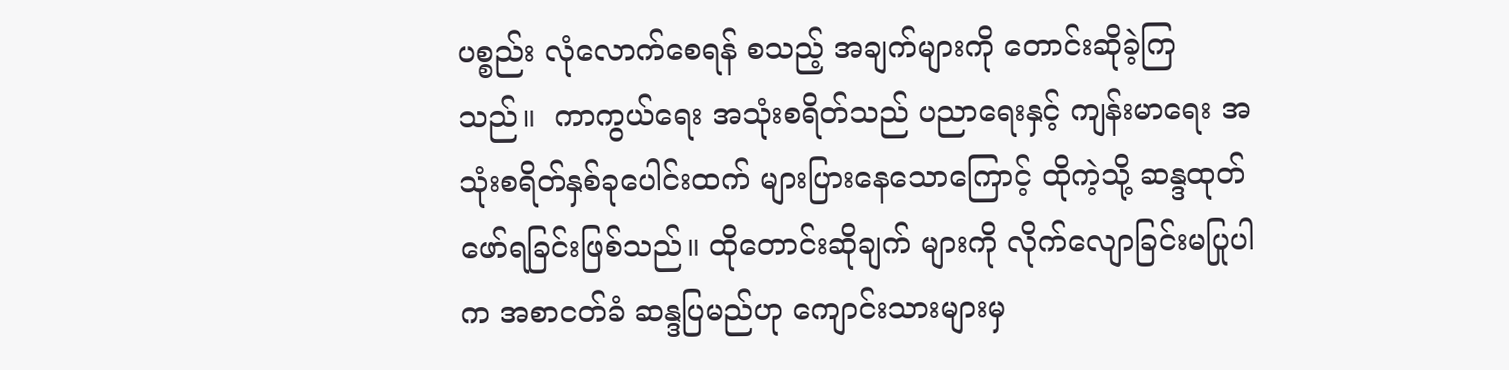ပစ္စည်း လုံလောက်စေရန် စသည့် အချက်များကို တောင်းဆိုခဲ့ကြသည်။  ကာကွယ်ရေး အသုံးစရိတ်သည် ပညာရေးနှင့် ကျန်းမာရေး အသုံးစရိတ်နှစ်ခုပေါင်းထက် များပြားနေသောကြောင့် ထိုကဲ့သို့ ဆန္ဒထုတ်ဖော်ရခြင်းဖြစ်သည်။ ထိုတောင်းဆိုချက် များကို လိုက်လျောခြင်းမပြုပါက အစာငတ်ခံ ဆန္ဒပြမည်ဟု ကျောင်းသားများမှ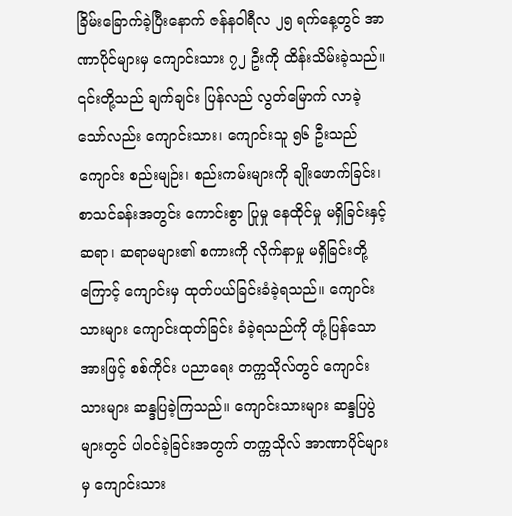ခြိမ်းခြောက်ခဲ့ပြီးနောက် ဇန်နဝါရီလ ၂၅ ရက်နေ့တွင် အာဏာပိုင်များမှ ကျောင်းသား ၇၂ ဦးကို ထိန်းသိမ်းခဲ့သည်။ ၎င်းတို့သည် ချက်ချင်း ပြန်လည် လွတ်မြောက် လာခဲ့သော်လည်း ကျောင်းသား၊ ကျောင်းသူ ၅၆ ဦးသည် ကျောင်း စည်းမျဉ်း၊ စည်းကမ်းများကို ချိုးဖောက်ခြင်း၊ စာသင်ခန်းအတွင်း ကောင်းစွာ ပြုမှု နေထိုင်မှု မရှိခြင်းနှင့် ဆရာ၊ ဆရာမများ၏ စကားကို လိုက်နာမှု မရှိခြင်းတို့ကြောင့် ကျောင်းမှ ထုတ်ပယ်ခြင်းခံခဲ့ရသည်။ ကျောင်းသားများ ကျောင်းထုတ်ခြင်း ခံခဲ့ရသည်ကို တုံ့ပြန်သောအားဖြင့် စစ်ကိုင်း ပညာရေး တက္ကသိုလ်တွင် ကျောင်းသားများ ဆန္ဒပြခဲ့ကြသည်။ ကျောင်းသားများ ဆန္ဒပြပွဲများတွင် ပါဝင်ခဲ့ခြင်းအတွက် တက္ကသိုလ် အာဏာပိုင်များမှ ကျောင်းသား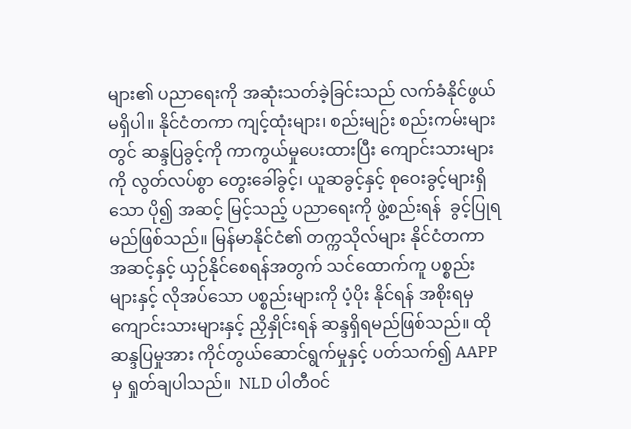များ၏ ပညာရေးကို အဆုံးသတ်ခဲ့ခြင်းသည် လက်ခံနိုင်ဖွယ်မရှိပါ။ နိုင်ငံတကာ ကျင့်ထုံးများ၊ စည်းမျဉ်း စည်းကမ်းများတွင် ဆန္ဒပြခွင့်ကို ကာကွယ်မှုပေးထားပြီး ကျောင်းသားများကို လွတ်လပ်စွာ တွေးခေါ်ခွင့်၊ ယူဆခွင့်နှင့် စုဝေးခွင့်များရှိသော ပို၍ အဆင့် မြင့်သည့် ပညာရေးကို ဖွဲ့စည်းရန်  ခွင့်ပြုရမည်ဖြစ်သည်။ မြန်မာနိုင်ငံ၏ တက္ကသိုလ်များ နိုင်ငံတကာ အဆင့်နှင့် ယှဉ်နိုင်စေရန်အတွက် သင်ထောက်ကူ ပစ္စည်းများနှင့် လိုအပ်သော ပစ္စည်းများကို ပံ့ပိုး နိုင်ရန် အစိုးရမှ ကျောင်းသားများနှင့် ညှိနှိုင်းရန် ဆန္ဒရှိရမည်ဖြစ်သည်။ ထိုဆန္ဒပြမှုအား ကိုင်တွယ်ဆောင်ရွက်မှုနှင့် ပတ်သက်၍ AAPP မှ ရှုတ်ချပါသည်။  NLD ပါတီဝင်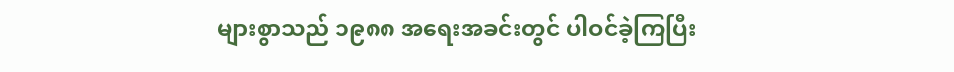များစွာသည် ၁၉၈၈ အရေးအခင်းတွင် ပါဝင်ခဲ့ကြပြီး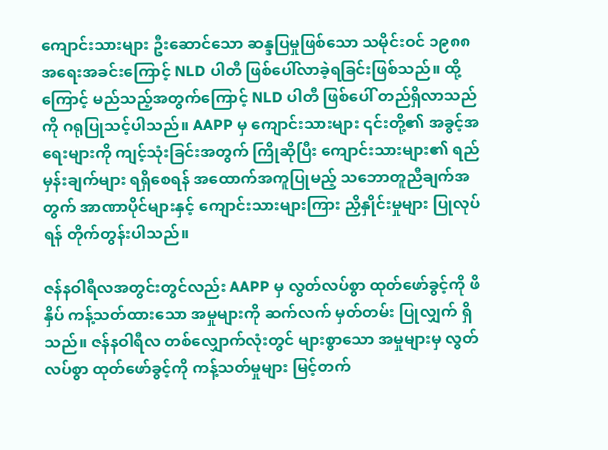ကျောင်းသားများ ဦးဆောင်သော ဆန္ဒပြမှုဖြစ်သော သမိုင်းဝင် ၁၉၈၈ အရေးအခင်းကြောင့် NLD ပါတီ ဖြစ်ပေါ်လာခဲ့ရခြင်းဖြစ်သည်။ ထို့ကြောင့် မည်သည့်အတွက်ကြောင့် NLD ပါတီ ဖြစ်ပေါ် တည်ရှိလာသည်ကို ဂရုပြုသင့်ပါသည်။ AAPP မှ ကျောင်းသားများ ၎င်းတို့၏ အခွင့်အရေးများကို ကျင့်သုံးခြင်းအတွက် ကြိုဆိုပြီး ကျောင်းသားများ၏ ရည်မှန်းချက်များ ရရှိစေရန် အထောက်အကူပြုမည့် သဘောတူညီချက်အတွက် အာဏာပိုင်များနှင့် ကျောင်းသားများကြား ညှိနှိုင်းမှုများ ပြုလုပ်ရန် တိုက်တွန်းပါသည်။

ဇန်နဝါရီလအတွင်းတွင်လည်း AAPP မှ လွတ်လပ်စွာ ထုတ်ဖော်ခွင့်ကို ဖိနှိပ် ကန့်သတ်ထားသော အမှုများကို ဆက်လက် မှတ်တမ်း ပြုလျှက် ရှိသည်။ ဇန်နဝါရီလ တစ်လျှောက်လုံးတွင် များစွာသော အမှုများမှ လွတ်လပ်စွာ ထုတ်ဖော်ခွင့်ကို ကန့်သတ်မှုများ မြင့်တက်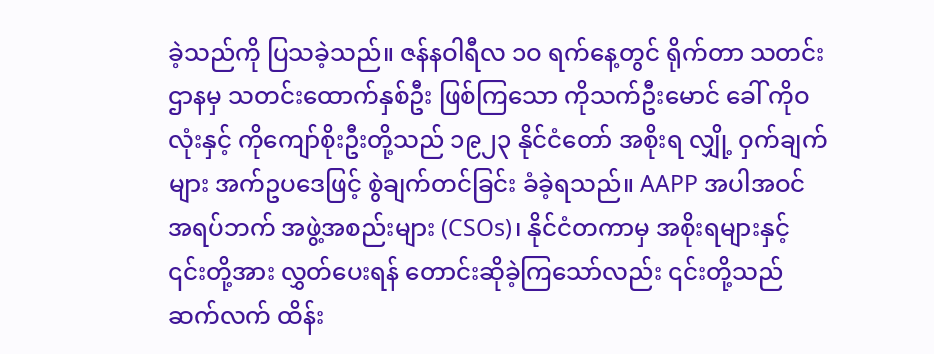ခဲ့သည်ကို ပြသခဲ့သည်။ ဇန်နဝါရီလ ၁ဝ ရက်နေ့တွင် ရိုက်တာ သတင်းဌာနမှ သတင်းထောက်နှစ်ဦး ဖြစ်ကြသော ကိုသက်ဦးမောင် ခေါ် ကိုဝလုံးနှင့် ကိုကျော်စိုးဦးတို့သည် ၁၉၂၃ နိုင်ငံတော် အစိုးရ လျှို့ ဝှက်ချက်များ အက်ဥပဒေဖြင့် စွဲချက်တင်ခြင်း ခံခဲ့ရသည်။ AAPP အပါအဝင် အရပ်ဘက် အဖွဲ့အစည်းများ (CSOs)၊ နိုင်ငံတကာမှ အစိုးရများနှင့် ၎င်းတို့အား လွှတ်ပေးရန် တောင်းဆိုခဲ့ကြသော်လည်း ၎င်းတို့သည် ဆက်လက် ထိန်း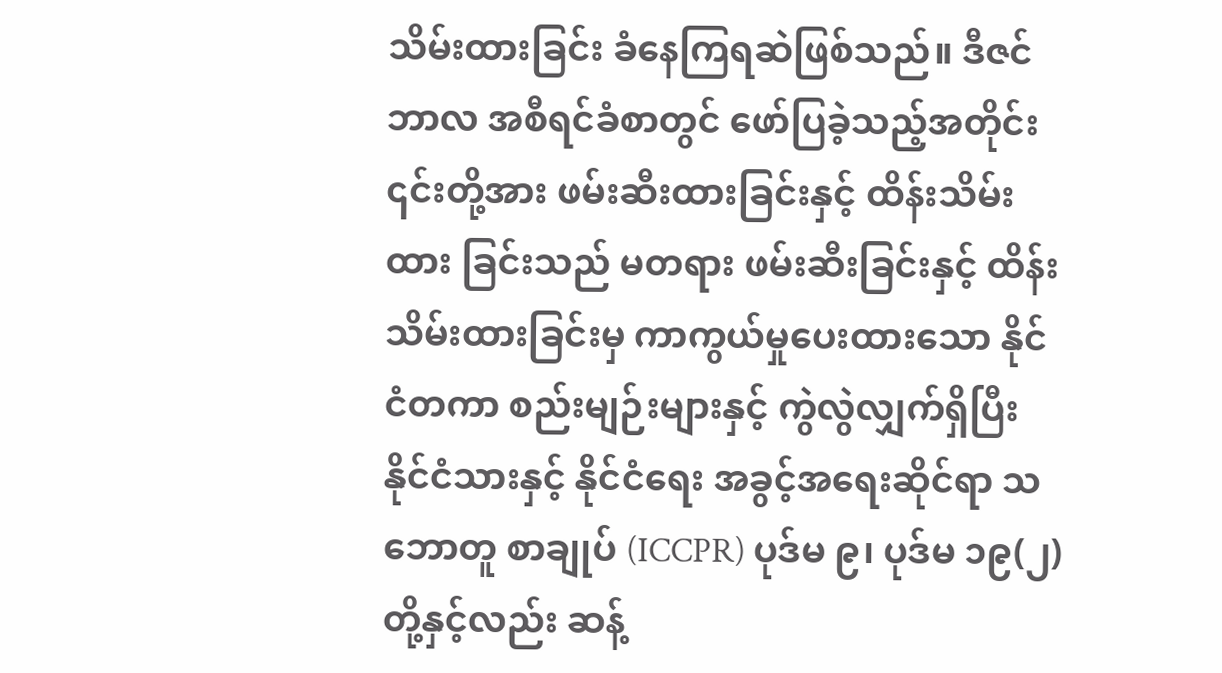သိမ်းထားခြင်း ခံနေကြရဆဲဖြစ်သည်။ ဒီဇင်ဘာလ အစီရင်ခံစာတွင် ဖော်ပြခဲ့သည့်အတိုင်း ၎င်းတို့အား ဖမ်းဆီးထားခြင်းနှင့် ထိန်းသိမ်းထား ခြင်းသည် မတရား ဖမ်းဆီးခြင်းနှင့် ထိန်းသိမ်းထားခြင်းမှ ကာကွယ်မှုပေးထားသော နိုင်ငံတကာ စည်းမျဉ်းများနှင့် ကွဲလွဲလျှက်ရှိပြီး နိုင်ငံသားနှင့် နိုင်ငံရေး အခွင့်အရေးဆိုင်ရာ သဘောတူ စာချုပ် (ICCPR) ပုဒ်မ ၉၊ ပုဒ်မ ၁၉(၂) တို့နှင့်လည်း ဆန့်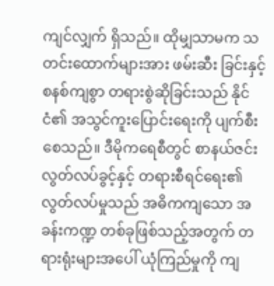ကျင်လျှက် ရှိသည်။ ထိုမျှသာမက သတင်းထောက်များအား ဖမ်းဆီး ခြင်းနှင့် စနစ်ကျစွာ တရားစွဲဆိုခြင်းသည် နိုင်ငံ၏ အသွင်ကူးပြောင်းရေးကို ပျက်စီးစေသည်။ ဒီမိုကရေစီတွင် စာနယ်ဇင်း လွတ်လပ်ခွင့်နှင့် တရားစီရင်ရေး၏ လွတ်လပ်မှုသည် အဓိကကျသော အခန်းကဏ္ဍ တစ်ခုဖြစ်သည့်အတွက် တရားရုံးများအပေါ် ယုံကြည်မှုကို ကျ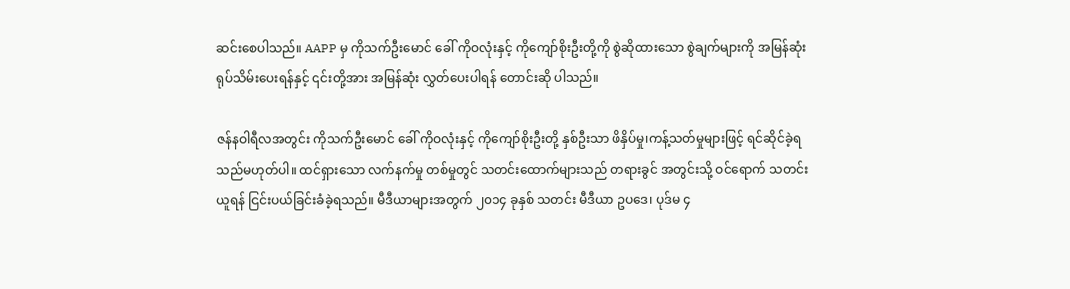ဆင်းစေပါသည်။ AAPP မှ ကိုသက်ဦးမောင် ခေါ် ကိုဝလုံးနှင့် ကိုကျော်စိုးဦးတို့ကို စွဲဆိုထားသော စွဲချက်များကို အမြန်ဆုံး ရုပ်သိမ်းပေးရန်နှင့် ၎င်းတို့အား အမြန်ဆုံး လွှတ်ပေးပါရန် တောင်းဆို ပါသည်။

ဇန်နဝါရီလအတွင်း ကိုသက်ဦးမောင် ခေါ် ကိုဝလုံးနှင့် ကိုကျော်စိုးဦးတို့ နှစ်ဦးသာ ဖိနှိပ်မှု၊ကန့်သတ်မှုများဖြင့် ရင်ဆိုင်ခဲ့ရ သည်မဟုတ်ပါ။ ထင်ရှားသော လက်နက်မှု တစ်မှုတွင် သတင်းထောက်များသည် တရားခွင် အတွင်းသို့ ဝင်ရောက် သတင်းယူရန် ငြင်းပယ်ခြင်းခံခဲ့ရသည်။ မီဒီယာများအတွက် ၂၀၁၄ ခုနှစ် သတင်း မီဒီယာ ဥပဒေ၊ ပုဒ်မ ၄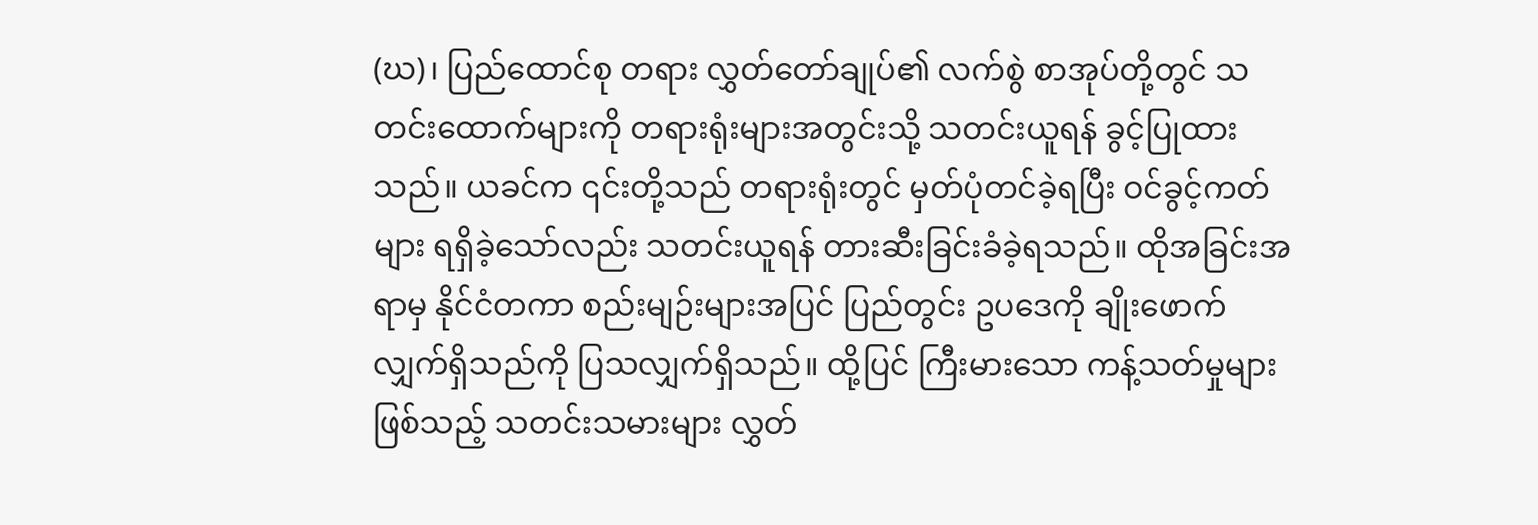(ဃ)၊ ပြည်ထောင်စု တရား လွှတ်တော်ချုပ်၏ လက်စွဲ စာအုပ်တို့တွင် သတင်းထောက်များကို တရားရုံးများအတွင်းသို့ သတင်းယူရန် ခွင့်ပြုထားသည်။ ယခင်က ၎င်းတို့သည် တရားရုံးတွင် မှတ်ပုံတင်ခဲ့ရပြီး ဝင်ခွင့်ကတ်များ ရရှိခဲ့သော်လည်း သတင်းယူရန် တားဆီးခြင်းခံခဲ့ရသည်။ ထိုအခြင်းအရာမှ နိုင်ငံတကာ စည်းမျဉ်းများအပြင် ပြည်တွင်း ဥပဒေကို ချိုးဖောက်လျှက်ရှိသည်ကို ပြသလျှက်ရှိသည်။ ထို့ပြင် ကြီးမားသော ကန့်သတ်မှုများဖြစ်သည့် သတင်းသမားများ လွှတ်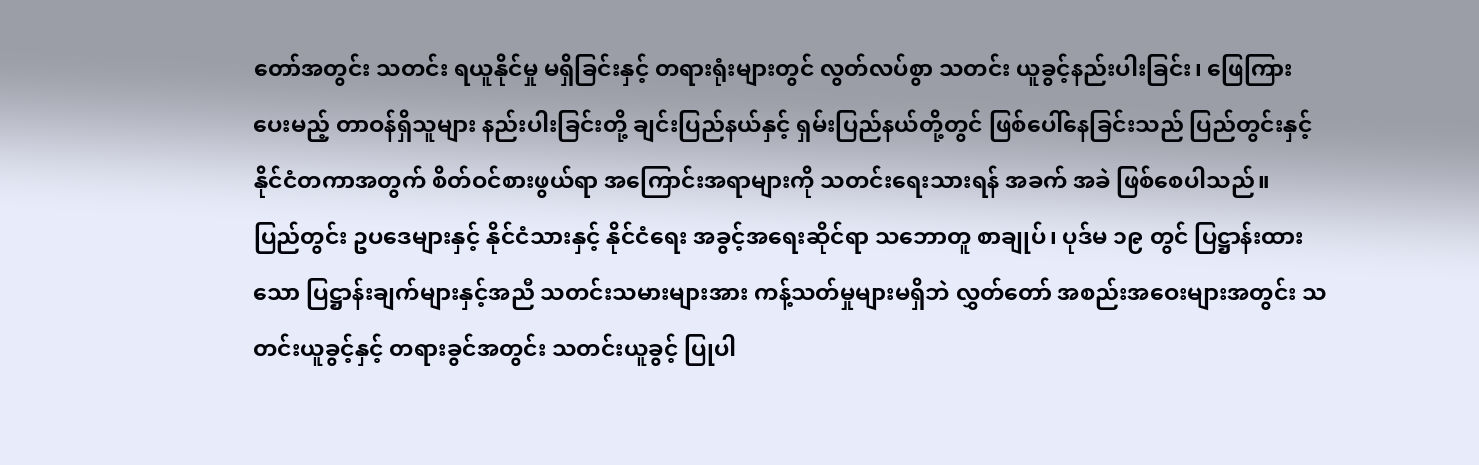တော်အတွင်း သတင်း ရယူနိုင်မှု မရှိခြင်းနှင့် တရားရုံးများတွင် လွတ်လပ်စွာ သတင်း ယူခွင့်နည်းပါးခြင်း၊ ဖြေကြားပေးမည့် တာဝန်ရှိသူများ နည်းပါးခြင်းတို့ ချင်းပြည်နယ်နှင့် ရှမ်းပြည်နယ်တို့တွင် ဖြစ်ပေါ်နေခြင်းသည် ပြည်တွင်းနှင့် နိုင်ငံတကာအတွက် စိတ်ဝင်စားဖွယ်ရာ အကြောင်းအရာများကို သတင်းရေးသားရန် အခက် အခဲ ဖြစ်စေပါသည်။  ပြည်တွင်း ဥပဒေများနှင့် နိုင်ငံသားနှင့် နိုင်ငံရေး အခွင့်အရေးဆိုင်ရာ သဘောတူ စာချုပ်၊ ပုဒ်မ ၁၉ တွင် ပြဋ္ဌာန်းထားသော ပြဋ္ဌာန်းချက်များနှင့်အညီ သတင်းသမားများအား ကန့်သတ်မှုများမရှိဘဲ လွှတ်တော် အစည်းအဝေးများအတွင်း သတင်းယူခွင့်နှင့် တရားခွင်အတွင်း သတင်းယူခွင့် ပြုပါ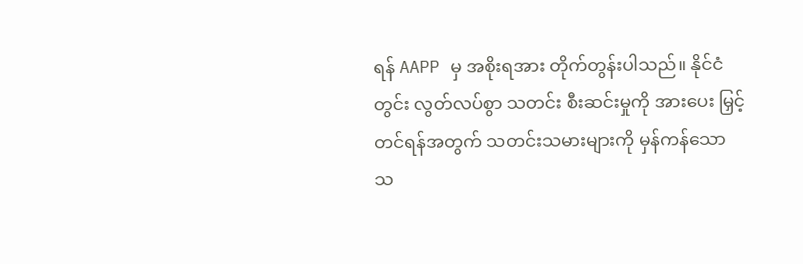ရန် AAPP မှ အစိုးရအား တိုက်တွန်းပါသည်။ နိုင်ငံတွင်း လွတ်လပ်စွာ သတင်း စီးဆင်းမှုကို အားပေး မြှင့်တင်ရန်အတွက် သတင်းသမားများကို မှန်ကန်သော သ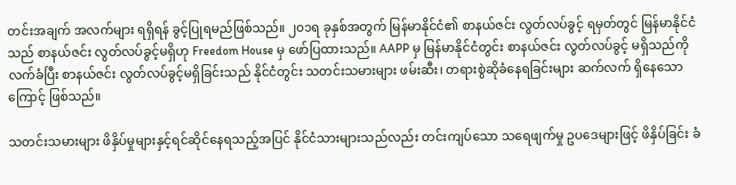တင်းအချက် အလက်များ ရရှိရန် ခွင့်ပြုရမည်ဖြစ်သည်။ ၂၀၁ရ ခုနှစ်အတွက် မြန်မာနိုင်ငံ၏ စာနယ်ဇင်း လွတ်လပ်ခွင့် ရမှတ်တွင် မြန်မာနိုင်ငံသည် စာနယ်ဇင်း လွတ်လပ်ခွင့်မရှိဟု Freedom House မှ ဖော်ပြထားသည်။ AAPP မှ မြန်မာနိုင်ငံတွင်း စာနယ်ဇင်း လွတ်လပ်ခွင့် မရှိသည်ကို လက်ခံပြီး စာနယ်ဇင်း လွတ်လပ်ခွင့်မရှိခြင်းသည် နိုင်ငံတွင်း သတင်းသမားများ ဖမ်းဆီး၊ တရားစွဲဆိုခံနေရခြင်းများ ဆက်လက် ရှိနေသောကြောင့် ဖြစ်သည်။

သတင်းသမားများ ဖိနှိပ်မှုများနှင့်ရင်ဆိုင်နေရသည့်အပြင် နိုင်ငံသားများသည်လည်း တင်းကျပ်သော သရေဖျက်မှု ဥပဒေများဖြင့် ဖိနှိပ်ခြင်း ခံ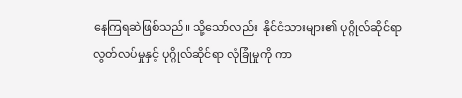နေကြရဆဲဖြစ်သည်။ သို့သော်လည်း  နိုင်ငံသားများ၏ ပုဂ္ဂိုလ်ဆိုင်ရာ လွတ်လပ်မှုနှင့် ပုဂ္ဂိုလ်ဆိုင်ရာ လုံခြုံမှုကို ကာ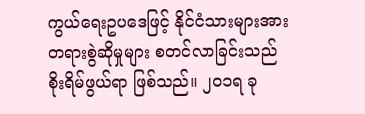ကွယ်ရေးဥပဒေဖြင့် နိုင်ငံသားများအား တရားစွဲဆိုမှုများ စတင်လာခြင်းသည် စိုးရိမ်ဖွယ်ရာ ဖြစ်သည်။ ၂၀၁ရ ခု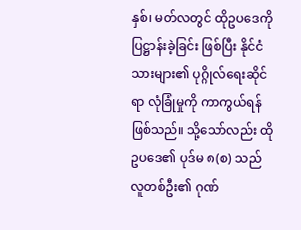နှစ်၊ မတ်လတွင် ထိုဥပဒေကို ပြဋ္ဌာန်းခဲ့ခြင်း ဖြစ်ပြီး နိုင်ငံသားများ၏ ပုဂ္ဂိုလ်ရေးဆိုင်ရာ လုံခြုံမှုကို ကာကွယ်ရန်ဖြစ်သည်။ သို့သော်လည်း ထိုဥပဒေ၏ ပုဒ်မ ၈(စ) သည် လူတစ်ဦး၏ ဂုဏ်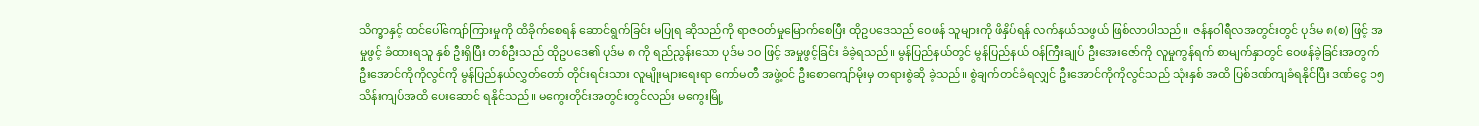သိက္ခာနှင့် ထင်ပေါ်ကျော်ကြားမှုကို ထိခိုက်စေရန် ဆောင်ရွက်ခြင်း မပြုရ ဆိုသည်ကို ရာဇဝတ်မှုမြောက်စေပြီး ထိုဥပဒေသည် ဝေဖန် သူများကို ဖိနှိပ်ရန် လက်နယ်သဖွယ် ဖြစ်လာပါသည်။  ဇန်နဝါရီလအတွင်းတွင် ပုဒ်မ ၈(စ) ဖြင့် အမှုဖွင့် ခံထားရသူ နှစ် ဦးရှိပြီး တစ်ဦးသည် ထိုဥပဒေ၏ ပုဒ်မ ၈ ကို ရည်ညွန်းသော ပုဒ်မ ၁ဝ ဖြင့် အမှုဖွင့်ခြင်း ခံခဲ့ရသည်။ မွန်ပြည်နယ်တွင် မွန်ပြည်နယ် ဝန်ကြီးချုပ် ဦးအေးဇော်ကို လူမှုကွန်ရက် စာမျက်နှာတွင် ဝေဖန်ခဲ့ခြင်းအတွက် ဦးအောင်ကိုကိုလွင်ကို မွန်ပြည်နယ်လွှတ်တော် တိုင်းရင်းသား လူမျိုးများရေးရာ ကော်မတီ အဖွဲ့ဝင် ဦးစောကျော်မိုးမှ တရားစွဲဆို ခဲ့သည်။ စွဲချက်တင်ခံရလျှင် ဦးအောင်ကိုကိုလွင်သည် သုံးနှစ် အထိ ပြစ်ဒဏ်ကျခံရနိုင်ပြီး ဒဏ်ငွေ ၁၅ သိန်းကျပ်အထိ ပေးဆောင် ရနိုင်သည်။ မကွေးတိုင်းအတွင်းတွင်လည်း မကွေးမြို့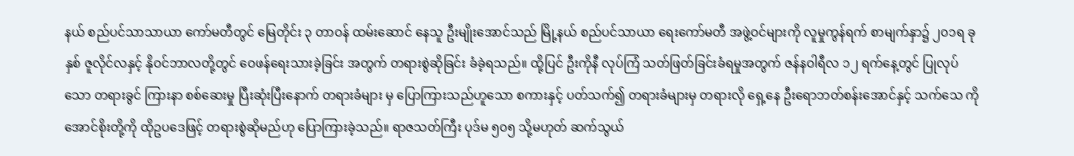နယ် စည်ပင်သာသာယာ ကော်မတီတွင် မြေတိုင်း ၃ တာဝန် ထမ်းဆောင် နေသူ ဦးမျိုးအောင်သည် မြို့နယ် စည်ပင်သာယာ ရေးကော်မတီ အဖွဲ့ဝင်များကို လူမှုကွန်ရက် စာမျက်နှာ၌ ၂၀၁ရ ခုနှစ် ဇူလိုင်လနှင့် နိုဝင်ဘာလတို့တွင် ဝေဖန်ရေးသားခဲ့ခြင်း အတွက် တရားစွဲဆိုခြင်း ခံခဲ့ရသည်။ ထို့ပြင် ဦးကိုနီ လုပ်ကြံ သတ်ဖြတ်ခြင်းခံရမှုအတွက် ဇန်နဝါရီလ ၁၂ ရက်နေ့တွင် ပြုလုပ်သော တရားခွင် ကြားနာ စစ်ဆေးမှု ပြီးဆုံးပြီးနောက် တရားခံများ မှ ပြောကြားသည်ဟူသော စကားနှင့် ပတ်သက်၍ တရားခံများမှ တရားလို ရှေ့နေ ဦးရောဘတ်စန်းအောင်နှင့် သက်သေ ကိုအောင်စိုးတို့ကို ထိုဥပဒေဖြင့် တရားစွဲဆိုမည်ဟု ပြောကြားခဲ့သည်။ ရာဇသတ်ကြီး ပုဒ်မ ၅၀၅ သို့မဟုတ် ဆက်သွယ်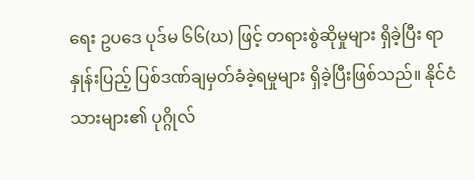ရေး ဥပဒေ ပုဒ်မ ၆၆(ဃ) ဖြင့် တရားစွဲဆိုမှုများ ရှိခဲ့ပြီး ရာနှုန်းပြည့် ပြစ်ဒဏ်ချမှတ်ခံခဲ့ရမှုများ ရှိခဲ့ပြီးဖြစ်သည်။ နိုင်ငံသားများ၏ ပုဂ္ဂိုလ်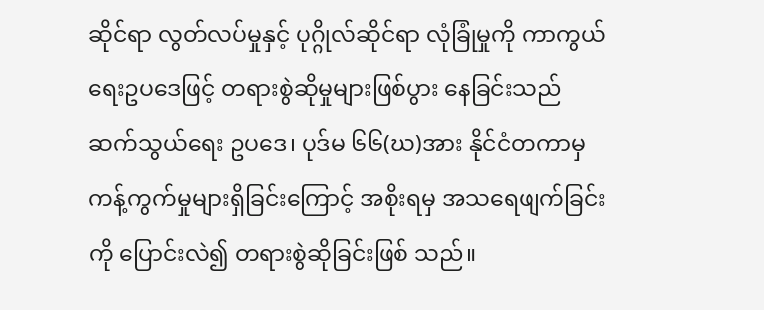ဆိုင်ရာ လွတ်လပ်မှုနှင့် ပုဂ္ဂိုလ်ဆိုင်ရာ လုံခြုံမှုကို ကာကွယ်ရေးဥပဒေဖြင့် တရားစွဲဆိုမှုများဖြစ်ပွား နေခြင်းသည် ဆက်သွယ်ရေး ဥပဒေ၊ ပုဒ်မ ၆၆(ဃ)အား နိုင်ငံတကာမှ ကန့်ကွက်မှုများရှိခြင်းကြောင့် အစိုးရမှ အသရေဖျက်ခြင်းကို ပြောင်းလဲ၍ တရားစွဲဆိုခြင်းဖြစ် သည်။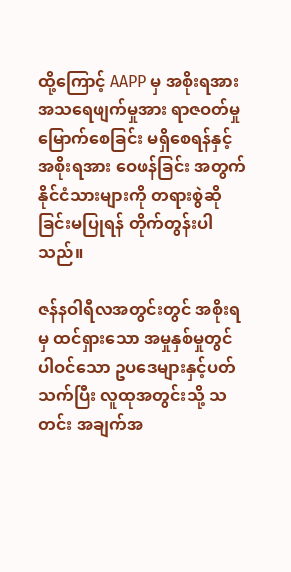ထို့ကြောင့် AAPP မှ အစိုးရအား အသရေဖျက်မှုအား ရာဇဝတ်မှုမြောက်စေခြင်း မရှိစေရန်နှင့် အစိုးရအား ဝေဖန်ခြင်း အတွက် နိုင်ငံသားများကို တရားစွဲဆိုခြင်းမပြုရန် တိုက်တွန်းပါသည်။

ဇန်နဝါရီလအတွင်းတွင် အစိုးရမှ ထင်ရှားသော အမှုနှစ်မှုတွင် ပါဝင်သော ဥပဒေများနှင့်ပတ်သက်ပြီး လူထုအတွင်းသို့ သတင်း အချက်အ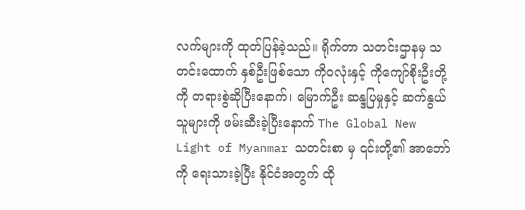လက်များကို ထုတ်ပြန်ခဲ့သည်။ ရိုက်တာ သတင်းဌာနမှ သတင်းထောက် နှစ်ဦးဖြစ်သော ကိုဝလုံးနှင့် ကိုကျော်စိုးဦးတို့ကို တရားစွဲဆိုပြီးနောက်၊ မြောက်ဦး ဆန္ဒပြမှုနှင့် ဆက်နွယ်သူများကို ဖမ်းဆီးခဲ့ပြီးနောက် The Global New Light of Myanmar သတင်းစာ မှ ၎င်းတို့၏ အာဘော်ကို ရေးသားခဲ့ပြီး နိုင်ငံအတွက် ထို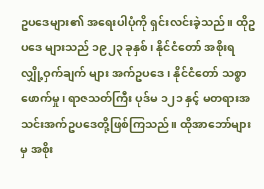ဥပဒေများ၏ အရေးပါပုံကို ရှင်းလင်းခဲ့သည်။ ထိုဥပဒေ များသည် ၁၉၂၃ ခုနှစ်၊ နိုင်ငံတော် အစိုးရ လျှို့ဝှက်ချက် များ အက်ဥပဒေ၊ နိုင်ငံတော် သစ္စာဖောက်မှု၊ ရာဇသတ်ကြီး ပုဒ်မ ၁၂၁ နှင့် မတရားအသင်းအက်ဥပဒေတို့ဖြစ်ကြသည်။ ထိုအာဘော်များမှ အစိုး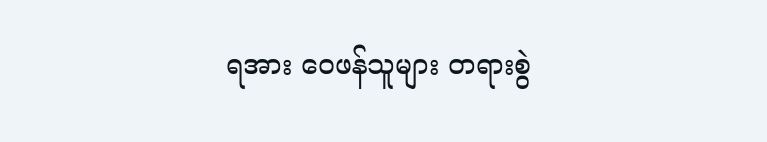ရအား ဝေဖန်သူများ တရားစွဲ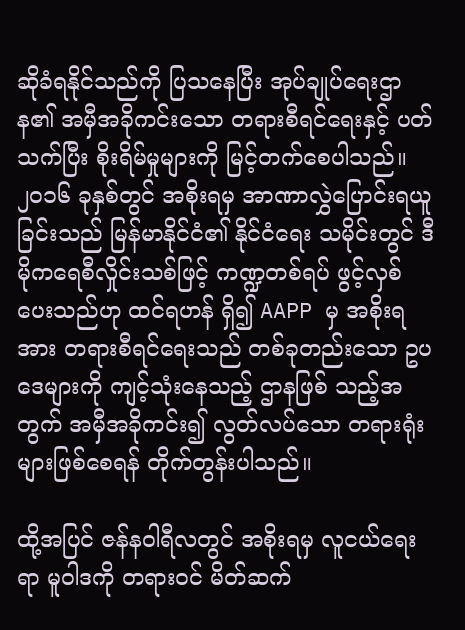ဆိုခံရနိုင်သည်ကို ပြသနေပြီး အုပ်ချုပ်ရေးဌာန၏ အမှီအခိုကင်းသော တရားစီရင်ရေးနှင့် ပတ်သက်ပြီး စိုးရိမ်မှုများကို မြင့်တက်စေပါသည်။ ၂၀၁၆ ခုနှစ်တွင် အစိုးရမှ အာဏာလွှဲပြောင်းရယူခြင်းသည် မြန်မာနိုင်ငံ၏ နိုင်ငံရေး သမိုင်းတွင် ဒီမိုကရေစီလှိုင်းသစ်ဖြင့် ကဏ္ဍတစ်ရပ် ဖွင့်လှစ် ပေးသည်ဟု ထင်ရဟန် ရှိ၍ AAPP မှ အစိုးရအား တရားစီရင်ရေးသည် တစ်ခုတည်းသော ဥပဒေများကို ကျင့်သုံးနေသည့် ဌာနဖြစ် သည့်အတွက် အမှီအခိုကင်း၍ လွတ်လပ်သော တရားရုံးများဖြစ်စေရန် တိုက်တွန်းပါသည်။

ထို့အပြင် ဇန်နဝါရီလတွင် အစိုးရမှ လူငယ်ရေးရာ မူဝါဒကို တရားဝင် မိတ်ဆက်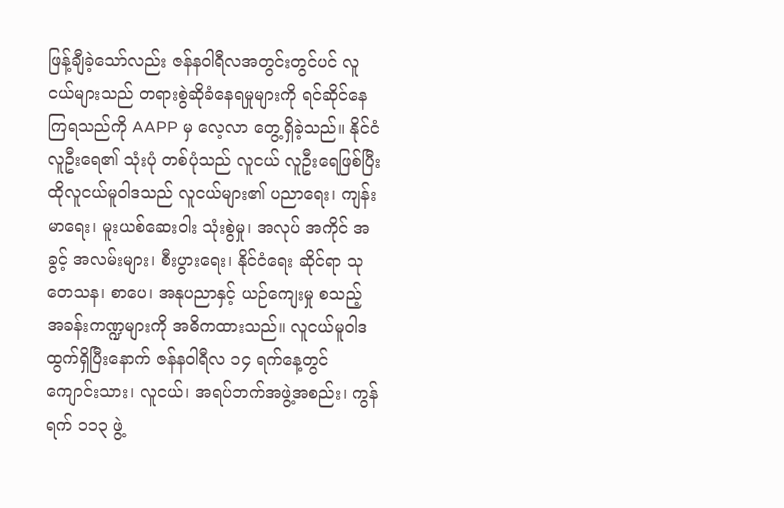ဖြန့်ချီခဲ့သော်လည်း ဇန်နဝါရီလအတွင်းတွင်ပင် လူငယ်များသည် တရားစွဲဆိုခံနေရမှုများကို ရင်ဆိုင်နေကြရသည်ကို AAPP မှ လေ့လာ တွေ့ရှိခဲ့သည်။ နိုင်ငံလူဦးရေ၏ သုံးပုံ တစ်ပုံသည် လူငယ် လူဦးရေဖြစ်ပြီး ထိုလူငယ်မူဝါဒသည် လူငယ်များ၏ ပညာရေး၊ ကျန်းမာရေး၊ မူးယစ်ဆေးဝါး သုံးစွဲမှု၊ အလုပ် အကိုင် အခွင့် အလမ်းများ၊ စီးပွားရေး၊ နိုင်ငံရေး ဆိုင်ရာ သုတေသန၊ စာပေ၊ အနုပညာနှင့် ယဉ်ကျေးမှု စသည့် အခန်းကဏ္ဍများကို အဓိကထားသည်။ လူငယ်မူဝါဒ ထွက်ရှိပြီးနောက် ဇန်နဝါရီလ ၁၄ ရက်နေ့တွင် ကျောင်းသား၊ လူငယ်၊ အရပ်ဘက်အဖွဲ့အစည်း၊ ကွန်ရက် ၁၁၃ ဖွဲ့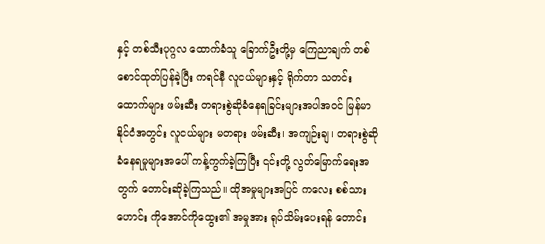နှင့် တစ်သီးပုဂ္ဂလ ထောက်ခံသူ ခြောက်ဦးတို့မှ ကြေညာချက် တစ်စောင်ထုတ်ပြန်ခဲ့ပြီး ကရင်နီ လူငယ်များနှင့် ရိုက်တာ သတင်းထောက်များ ဖမ်းဆီး တရားစွဲဆိုခံနေရခြင်းများအပါအဝင် မြန်မာနိုင်ငံအတွင်း လူငယ်များ မတရား ဖမ်းဆီး၊ အကျဉ်းချ၊ တရားစွဲဆို ခံနေရမှုများအပေါ် ကန့်ကွက်ခဲ့ကြပြီး ၎င်းတို့ လွတ်မြောက်ရေးအတွက် တောင်းဆိုခဲ့ကြသည်။ ထိုအမှုများအပြင် ကလေး စစ်သားဟောင်း ကိုအောင်ကိုထွေး၏ အမှုအား ရုပ်သိမ်းပေးရန် တောင်း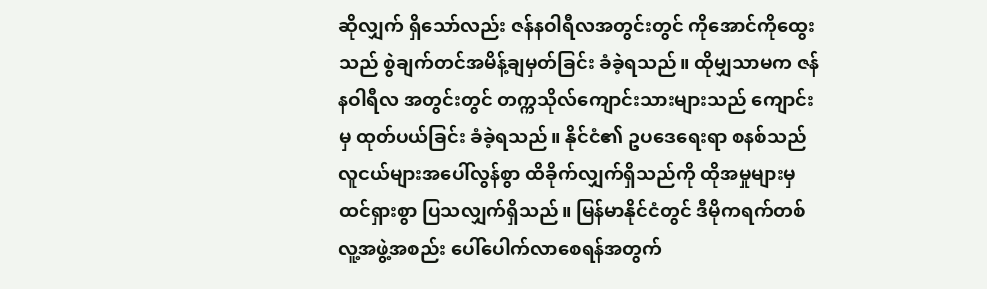ဆိုလျှက် ရှိသော်လည်း ဇန်နဝါရီလအတွင်းတွင် ကိုအောင်ကိုထွေးသည် စွဲချက်တင်အမိန့်ချမှတ်ခြင်း ခံခဲ့ရသည်။ ထိုမျှသာမက ဇန်နဝါရီလ အတွင်းတွင် တက္ကသိုလ်ကျောင်းသားများသည် ကျောင်းမှ ထုတ်ပယ်ခြင်း ခံခဲ့ရသည်။ နိုင်ငံ၏ ဥပဒေရေးရာ စနစ်သည် လူငယ်များအပေါ်လွန်စွာ ထိခိုက်လျှက်ရှိသည်ကို ထိုအမှုများမှ ထင်ရှားစွာ ပြသလျှက်ရှိသည်။ မြန်မာနိုင်ငံတွင် ဒီမိုကရက်တစ် လူ့အဖွဲ့အစည်း ပေါ်ပေါက်လာစေရန်အတွက်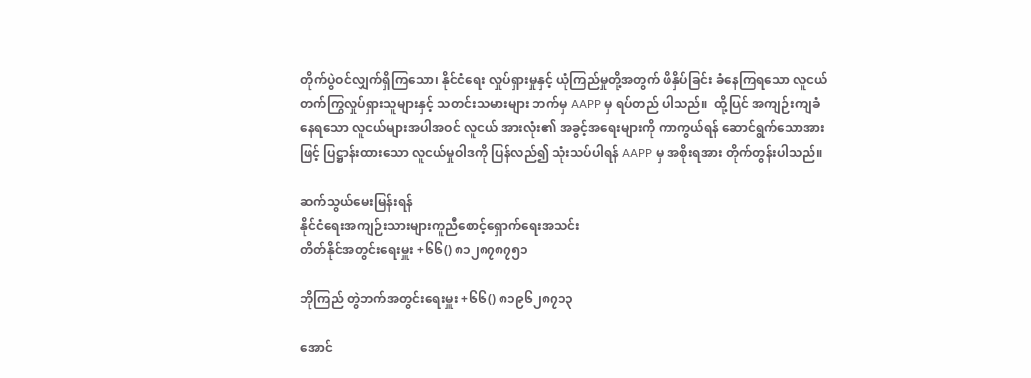တိုက်ပွဲဝင်လျှက်ရှိကြသော၊ နိုင်ငံရေး လှုပ်ရှားမှုနှင့် ယုံကြည်မှုတို့အတွက် ဖိနှိပ်ခြင်း ခံနေကြရသော လူငယ် တက်ကြွလှုပ်ရှားသူများနှင့် သတင်းသမားများ ဘက်မှ AAPP မှ ရပ်တည် ပါသည်။  ထို့ပြင် အကျဉ်းကျခံနေရသော လူငယ်များအပါအဝင် လူငယ် အားလုံး၏ အခွင့်အရေးများကို ကာကွယ်ရန် ဆောင်ရွက်သောအားဖြင့် ပြဋ္ဌာန်းထားသော လူငယ်မှုဝါဒကို ပြန်လည်၍ သုံးသပ်ပါရန် AAPP မှ အစိုးရအား တိုက်တွန်းပါသည်။

ဆက်သွယ်မေးမြန်းရန်
နိုင်ငံရေးအကျဉ်းသားများကူညီစောင့်ရှောက်ရေးအသင်း
တိတ်နိုင်အတွင်းရေးမှူး +၆၆() ၈၁၂၈၇၈၇၅၁

ဘိုကြည် တွဲဘက်အတွင်းရေးမှူး +၆၆() ၈၁၉၆၂၈၇၁၃

အောင်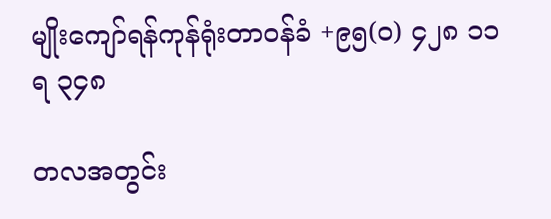မျိုးကျော်ရန်ကုန်ရုံးတာဝန်ခံ +၉၅(၀) ၄၂၈ ၁၁ရ ၃၄၈

တလအတွင်း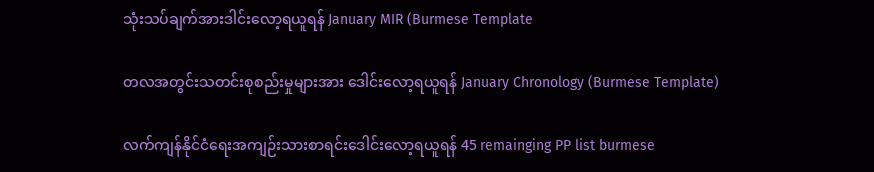သုံးသပ်ချက်အားဒါင်းလော့ရယူရန် January MIR (Burmese Template

တလအတွင်းသတင်းစုစည်းမှုများအား ဒေါင်းလော့ရယူရန် January Chronology (Burmese Template)

လက်ကျန်နိုင်ငံရေးအကျဉ်းသားစာရင်းဒေါင်းလော့ရယူရန် 45 remainging PP list burmese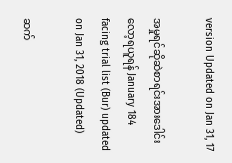version Updated on Jan 31, 17

အမှုရင်ဆိုဆဲစာရင်းအားဒေါင်းလော့ရယူရန် January 184 facing trial list (Bur) updated on Jan 31, 2018 (Updated)

ဆက်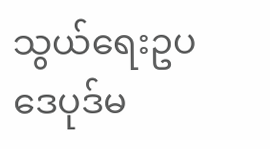သွယ်ရေးဥပဒေပုဒ်မ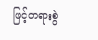ဖြင့်တရားစွဲ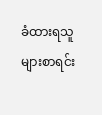ခံထားရသူများစာရင်း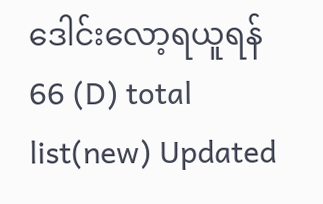ဒေါင်းလော့ရယူရန် 66 (D) total list(new) Updated